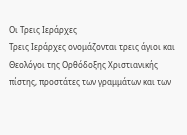Οι Τρεις Ιεράρχες
Τρεις Ιεράρχες ονομάζονται τρεις άγιοι και Θεολόγοι της Ορθόδοξης Χριστιανικής πίστης, προστάτες των γραμμάτων και των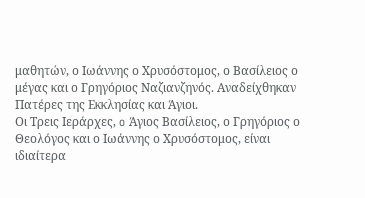μαθητών, ο Ιωάννης ο Χρυσόστομος, ο Βασίλειος ο μέγας και ο Γρηγόριος Ναζιανζηνός. Αναδείχθηκαν Πατέρες της Εκκλησίας και Άγιοι.
Οι Τρεις Ιεράρχες, o Άγιος Βασίλειος, ο Γρηγόριος ο Θεολόγος και ο Ιωάννης ο Χρυσόστομος, είναι ιδιαίτερα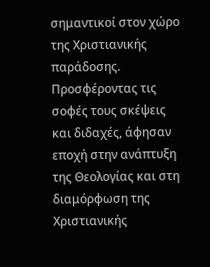σημαντικοί στον χώρο της Χριστιανικής παράδοσης. Προσφέροντας τις σοφές τους σκέψεις και διδαχές, άφησαν εποχή στην ανάπτυξη της Θεολογίας και στη διαμόρφωση της Χριστιανικής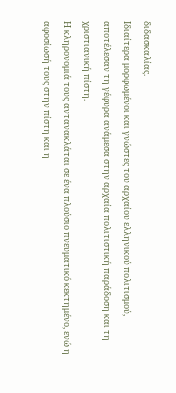διδασκαλίας.
Ιδιαίτερα μορφωμένοι και γνώστες του αρχαίου ελληνικού πολιτισμού, αποτέλεσαν τη γέφυρα ανάμεσα στην αρχαία πολιτιστική παράδοση και τη χριστιανική πίστη.
Η κληρονομιά τους αντανακλάται σε ένα πλούσιο πνευματικό κεκτημένο, ενώ η αφοσίωσή τους στην πίστη και η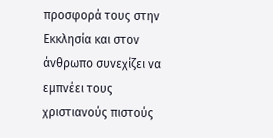προσφορά τους στην Εκκλησία και στον άνθρωπο συνεχίζει να εμπνέει τους χριστιανούς πιστούς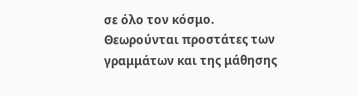σε όλο τον κόσμο.
Θεωρούνται προστάτες των γραμμάτων και της μάθησης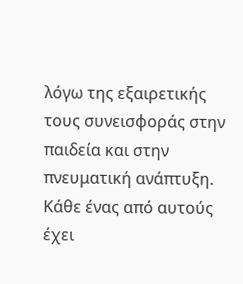λόγω της εξαιρετικής τους συνεισφοράς στην παιδεία και στην πνευματική ανάπτυξη. Κάθε ένας από αυτούς έχει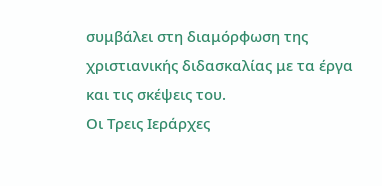συμβάλει στη διαμόρφωση της χριστιανικής διδασκαλίας με τα έργα και τις σκέψεις του.
Οι Τρεις Ιεράρχες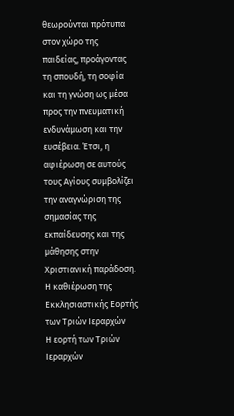θεωρούνται πρότυπα στον χώρο της παιδείας, προάγοντας τη σπουδή, τη σοφία και τη γνώση ως μέσα προς την πνευματική ενδυνάμωση και την ευσέβεια. Έτσι, η αφιέρωση σε αυτούς τους Αγίους συμβολίζει την αναγνώριση της σημασίας της εκπαίδευσης και της μάθησης στην Χριστιανική παράδοση.
Η καθιέρωση της Εκκλησιαστικής Εορτής των Τριών Ιεραρχών
Η εορτή των Τριών Ιεραρχών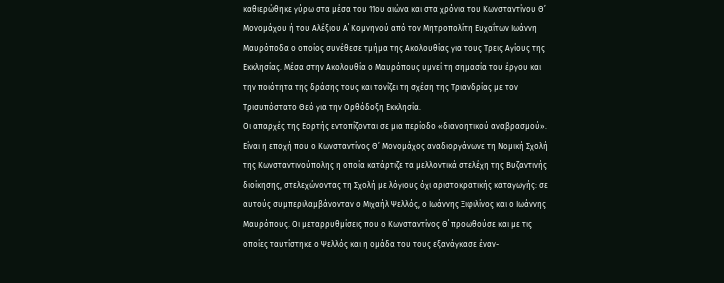καθιερώθηκε γύρω στα μέσα του 11ου αιώνα και στα χρόνια του Κωνσταντίνου Θ’ Μονομάχου ή του Αλέξιου Α΄ Κομνηνού από τον Μητροπολίτη Ευχαΐτων Ιωάννη Μαυρόποδα ο οποίος συνέθεσε τμήμα της Ακολουθίας για τους Τρεις Αγίους της Εκκλησίας. Μέσα στην Ακολουθία ο Μαυρόπους υμνεί τη σημασία του έργου και την ποιότητα της δράσης τους και τονίζει τη σχέση της Τριανδρίας με τον Τρισυπόστατο Θεό για την Ορθόδοξη Εκκλησία.
Οι απαρχές της Εορτής εντοπίζονται σε μια περίοδο «διανοητικού αναβρασμού». Είναι η εποχή που ο Κωνσταντίνος Θ’ Μονομάχος αναδιοργάνωνε τη Νομική Σχολή της Κωνσταντινούπολης η οποία κατάρτιζε τα μελλοντικά στελέχη της Βυζαντινής διοίκησης, στελεχώνοντας τη Σχολή με λόγιους όχι αριστοκρατικής καταγωγής: σε αυτούς συμπεριλαμβάνονταν ο Μιχαήλ Ψελλός, ο Ιωάννης Ξιφιλίνος και ο Ιωάννης Μαυρόπους. Οι μεταρρυθμίσεις που ο Κωνσταντίνος Θ΄ προωθούσε και με τις οποίες ταυτίστηκε ο Ψελλός και η ομάδα του τους εξανάγκασε έναν-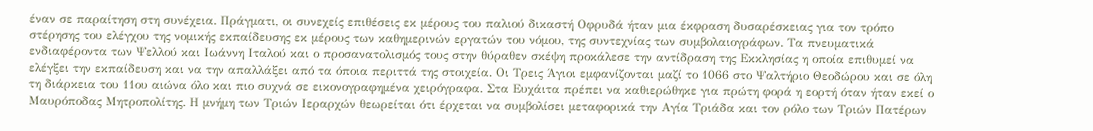έναν σε παραίτηση στη συνέχεια. Πράγματι, οι συνεχείς επιθέσεις εκ μέρους του παλιού δικαστή Οφρυδά ήταν μια έκφραση δυσαρέσκειας για τον τρόπο στέρησης του ελέγχου της νομικής εκπαίδευσης εκ μέρους των καθημερινών εργατών του νόμου, της συντεχνίας των συμβολαιογράφων. Τα πνευματικά ενδιαφέροντα των Ψελλού και Ιωάννη Ιταλού και ο προσανατολισμός τους στην θύραθεν σκέψη προκάλεσε την αντίδραση της Εκκλησίας η οποία επιθυμεί να ελέγξει την εκπαίδευση και να την απαλλάξει από τα όποια περιττά της στοιχεία. Οι Τρεις Άγιοι εμφανίζονται μαζί το 1066 στο Ψαλτήριο Θεοδώρου και σε όλη τη διάρκεια του 11ου αιώνα όλο και πιο συχνά σε εικονογραφημένα χειρόγραφα. Στα Ευχάιτα πρέπει να καθιερώθηκε για πρώτη φορά η εορτή όταν ήταν εκεί ο Μαυρόποδας Μητροπολίτης. Η μνήμη των Τριών Ιεραρχών θεωρείται ότι έρχεται να συμβολίσει μεταφορικά την Αγία Τριάδα και τον ρόλο των Τριών Πατέρων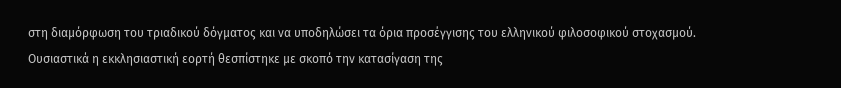στη διαμόρφωση του τριαδικού δόγματος και να υποδηλώσει τα όρια προσέγγισης του ελληνικού φιλοσοφικού στοχασμού. Ουσιαστικά η εκκλησιαστική εορτή θεσπίστηκε με σκοπό την κατασίγαση της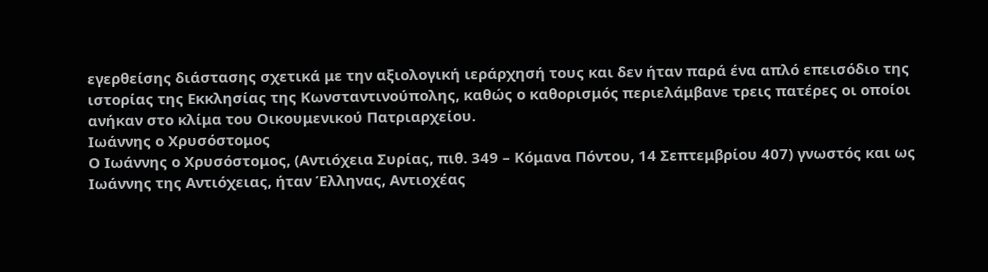εγερθείσης διάστασης σχετικά με την αξιολογική ιεράρχησή τους και δεν ήταν παρά ένα απλό επεισόδιο της ιστορίας της Εκκλησίας της Κωνσταντινούπολης, καθώς ο καθορισμός περιελάμβανε τρεις πατέρες οι οποίοι ανήκαν στο κλίμα του Οικουμενικού Πατριαρχείου.
Ιωάννης ο Χρυσόστομος
Ο Ιωάννης ο Χρυσόστομος, (Αντιόχεια Συρίας, πιθ. 349 – Κόμανα Πόντου, 14 Σεπτεμβρίου 407) γνωστός και ως Ιωάννης της Αντιόχειας, ήταν Έλληνας, Αντιοχέας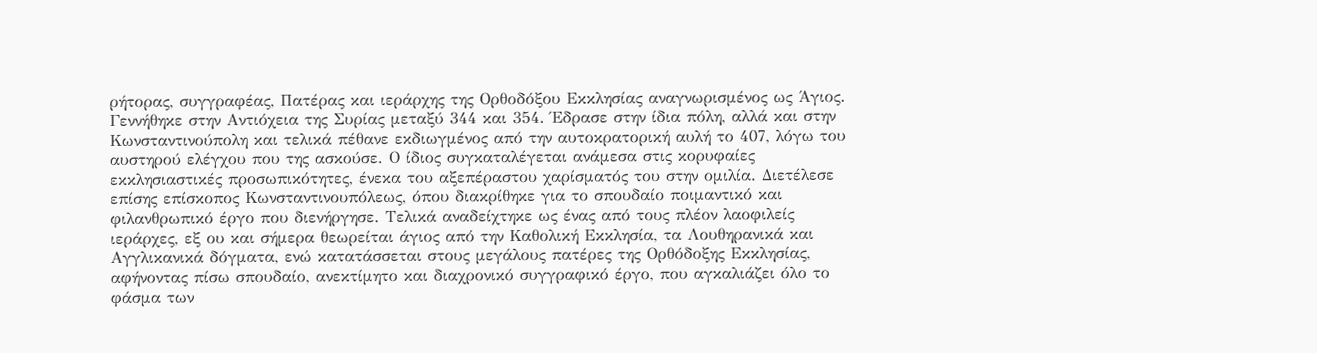ρήτορας, συγγραφέας, Πατέρας και ιεράρχης της Ορθοδόξου Εκκλησίας αναγνωρισμένος ως Άγιος. Γεννήθηκε στην Αντιόχεια της Συρίας μεταξύ 344 και 354. Έδρασε στην ίδια πόλη, αλλά και στην Κωνσταντινούπολη και τελικά πέθανε εκδιωγμένος από την αυτοκρατορική αυλή το 407, λόγω του αυστηρού ελέγχου που της ασκούσε. Ο ίδιος συγκαταλέγεται ανάμεσα στις κορυφαίες εκκλησιαστικές προσωπικότητες, ένεκα του αξεπέραστου χαρίσματός του στην ομιλία. Διετέλεσε επίσης επίσκοπος Κωνσταντινουπόλεως, όπου διακρίθηκε για το σπουδαίο ποιμαντικό και φιλανθρωπικό έργο που διενήργησε. Τελικά αναδείχτηκε ως ένας από τους πλέον λαοφιλείς ιεράρχες, εξ ου και σήμερα θεωρείται άγιος από την Καθολική Εκκλησία, τα Λουθηρανικά και Αγγλικανικά δόγματα, ενώ κατατάσσεται στους μεγάλους πατέρες της Ορθόδοξης Εκκλησίας, αφήνοντας πίσω σπουδαίο, ανεκτίμητο και διαχρονικό συγγραφικό έργο, που αγκαλιάζει όλο το φάσμα των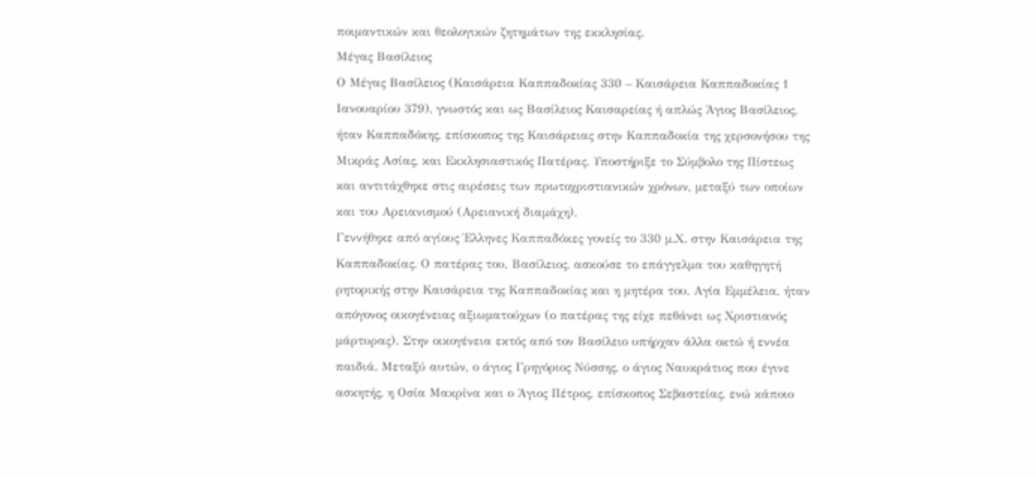ποιμαντικών και θεολογικών ζητημάτων της εκκλησίας.
Μέγας Βασίλειος
Ο Μέγας Βασίλειος (Καισάρεια Καππαδοκίας 330 – Καισάρεια Καππαδοκίας 1 Ιανουαρίου 379), γνωστός και ως Βασίλειος Καισαρείας ή απλώς Άγιος Βασίλειος, ήταν Καππαδόκης, επίσκοπος της Καισάρειας στην Καππαδοκία της χερσονήσου της Μικράς Ασίας, και Εκκλησιαστικός Πατέρας. Υποστήριξε το Σύμβολο της Πίστεως και αντιτάχθηκε στις αιρέσεις των πρωτοχριστιανικών χρόνων, μεταξύ των οποίων και του Αρειανισμού (Αρειανική διαμάχη).
Γεννήθηκε από αγίους Έλληνες Καππαδόκες γονείς το 330 μ.Χ. στην Καισάρεια της Καππαδοκίας. Ο πατέρας του, Βασίλειος, ασκούσε το επάγγελμα του καθηγητή ρητορικής στην Καισάρεια της Καππαδοκίας και η μητέρα του, Αγία Εμμέλεια, ήταν απόγονος οικογένειας αξιωματούχων (ο πατέρας της είχε πεθάνει ως Χριστιανός μάρτυρας). Στην οικογένεια εκτός από τον Βασίλειο υπήρχαν άλλα οκτώ ή εννέα παιδιά. Μεταξύ αυτών, ο άγιος Γρηγόριος Νύσσης, ο άγιος Ναυκράτιος που έγινε ασκητής, η Οσία Μακρίνα και ο Άγιος Πέτρος, επίσκοπος Σεβαστείας, ενώ κάποιο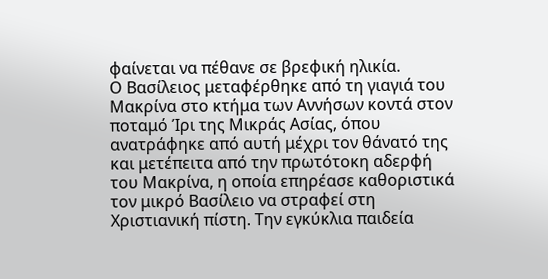φαίνεται να πέθανε σε βρεφική ηλικία.
Ο Βασίλειος μεταφέρθηκε από τη γιαγιά του Μακρίνα στο κτήμα των Αννήσων κοντά στον ποταμό Ίρι της Μικράς Ασίας, όπου ανατράφηκε από αυτή μέχρι τον θάνατό της και μετέπειτα από την πρωτότοκη αδερφή του Μακρίνα, η οποία επηρέασε καθοριστικά τον μικρό Βασίλειο να στραφεί στη Χριστιανική πίστη. Την εγκύκλια παιδεία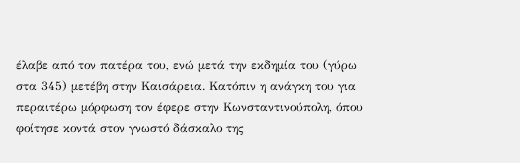έλαβε από τον πατέρα του, ενώ μετά την εκδημία του (γύρω στα 345) μετέβη στην Καισάρεια. Κατόπιν η ανάγκη του για περαιτέρω μόρφωση τον έφερε στην Κωνσταντινούπολη, όπου φοίτησε κοντά στον γνωστό δάσκαλο της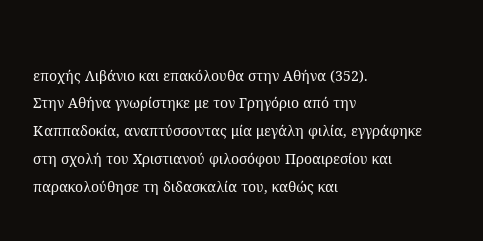εποχής Λιβάνιο και επακόλουθα στην Αθήνα (352).
Στην Αθήνα γνωρίστηκε με τον Γρηγόριο από την Καππαδοκία, αναπτύσσοντας μία μεγάλη φιλία, εγγράφηκε στη σχολή του Χριστιανού φιλοσόφου Προαιρεσίου και παρακολούθησε τη διδασκαλία του, καθώς και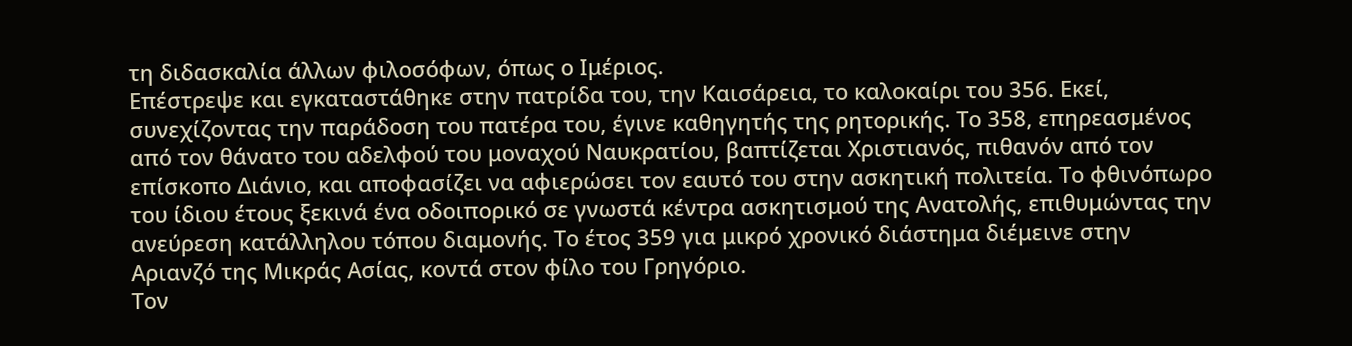τη διδασκαλία άλλων φιλοσόφων, όπως ο Ιμέριος.
Επέστρεψε και εγκαταστάθηκε στην πατρίδα του, την Καισάρεια, το καλοκαίρι του 356. Εκεί, συνεχίζοντας την παράδοση του πατέρα του, έγινε καθηγητής της ρητορικής. Το 358, επηρεασμένος από τον θάνατο του αδελφού του μοναχού Ναυκρατίου, βαπτίζεται Χριστιανός, πιθανόν από τον επίσκοπο Διάνιο, και αποφασίζει να αφιερώσει τον εαυτό του στην ασκητική πολιτεία. Το φθινόπωρο του ίδιου έτους ξεκινά ένα οδοιπορικό σε γνωστά κέντρα ασκητισμού της Ανατολής, επιθυμώντας την ανεύρεση κατάλληλου τόπου διαμονής. Το έτος 359 για μικρό χρονικό διάστημα διέμεινε στην Αριανζό της Μικράς Ασίας, κοντά στον φίλο του Γρηγόριο.
Τον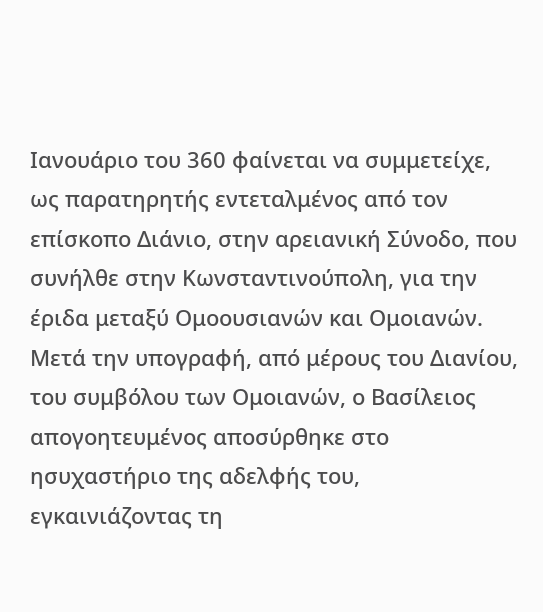Ιανουάριο του 360 φαίνεται να συμμετείχε, ως παρατηρητής εντεταλμένος από τον επίσκοπο Διάνιο, στην αρειανική Σύνοδο, που συνήλθε στην Κωνσταντινούπολη, για την έριδα μεταξύ Ομοουσιανών και Ομοιανών. Μετά την υπογραφή, από μέρους του Διανίου, του συμβόλου των Ομοιανών, ο Βασίλειος απογοητευμένος αποσύρθηκε στο ησυχαστήριο της αδελφής του, εγκαινιάζοντας τη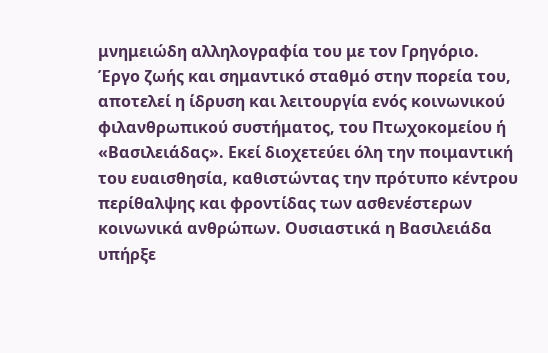μνημειώδη αλληλογραφία του με τον Γρηγόριο.
Έργο ζωής και σημαντικό σταθμό στην πορεία του, αποτελεί η ίδρυση και λειτουργία ενός κοινωνικού φιλανθρωπικού συστήματος, του Πτωχοκομείου ή «Βασιλειάδας». Εκεί διοχετεύει όλη την ποιμαντική του ευαισθησία, καθιστώντας την πρότυπο κέντρου περίθαλψης και φροντίδας των ασθενέστερων κοινωνικά ανθρώπων. Ουσιαστικά η Βασιλειάδα υπήρξε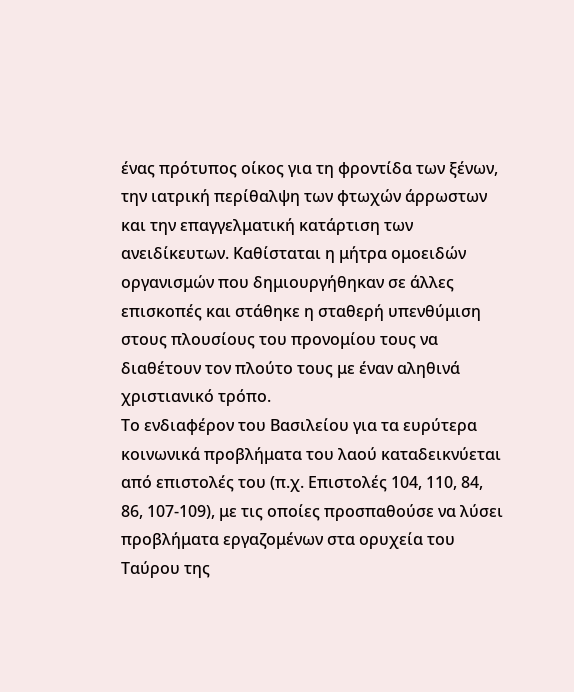ένας πρότυπος οίκος για τη φροντίδα των ξένων, την ιατρική περίθαλψη των φτωχών άρρωστων και την επαγγελματική κατάρτιση των ανειδίκευτων. Καθίσταται η μήτρα ομοειδών οργανισμών που δημιουργήθηκαν σε άλλες επισκοπές και στάθηκε η σταθερή υπενθύμιση στους πλουσίους του προνομίου τους να διαθέτουν τον πλούτο τους με έναν αληθινά χριστιανικό τρόπο.
Το ενδιαφέρον του Βασιλείου για τα ευρύτερα κοινωνικά προβλήματα του λαού καταδεικνύεται από επιστολές του (π.χ. Επιστολές 104, 110, 84, 86, 107-109), με τις οποίες προσπαθούσε να λύσει προβλήματα εργαζομένων στα ορυχεία του Ταύρου της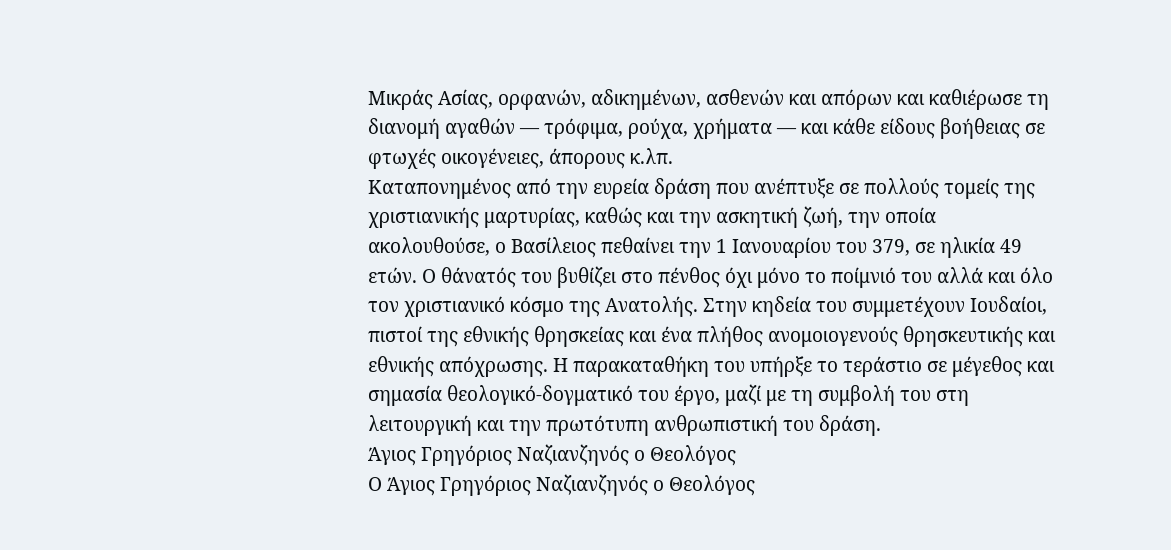Μικράς Ασίας, ορφανών, αδικημένων, ασθενών και απόρων και καθιέρωσε τη διανομή αγαθών — τρόφιμα, ρούχα, χρήματα — και κάθε είδους βοήθειας σε φτωχές οικογένειες, άπορους κ.λπ.
Καταπονημένος από την ευρεία δράση που ανέπτυξε σε πολλούς τομείς της χριστιανικής μαρτυρίας, καθώς και την ασκητική ζωή, την οποία ακολουθούσε, ο Βασίλειος πεθαίνει την 1 Ιανουαρίου του 379, σε ηλικία 49 ετών. Ο θάνατός του βυθίζει στο πένθος όχι μόνο το ποίμνιό του αλλά και όλο τον χριστιανικό κόσμο της Ανατολής. Στην κηδεία του συμμετέχουν Ιουδαίοι, πιστοί της εθνικής θρησκείας και ένα πλήθος ανομοιογενούς θρησκευτικής και εθνικής απόχρωσης. Η παρακαταθήκη του υπήρξε το τεράστιο σε μέγεθος και σημασία θεολογικό-δογματικό του έργο, μαζί με τη συμβολή του στη λειτουργική και την πρωτότυπη ανθρωπιστική του δράση.
Άγιος Γρηγόριος Ναζιανζηνός ο Θεολόγος
Ο Άγιος Γρηγόριος Ναζιανζηνός ο Θεολόγος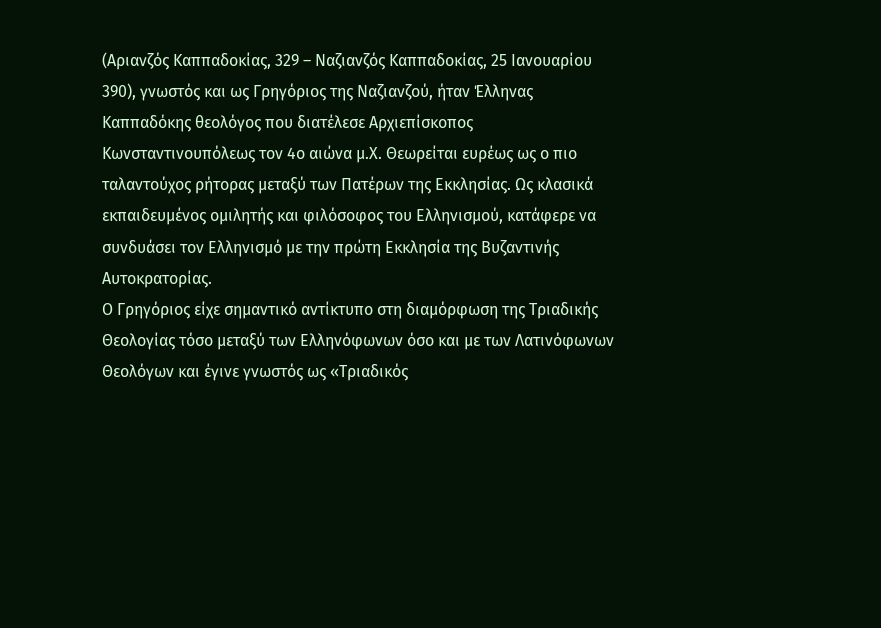(Αριανζός Καππαδοκίας, 329 – Ναζιανζός Καππαδοκίας, 25 Ιανουαρίου 390), γνωστός και ως Γρηγόριος της Ναζιανζού, ήταν Έλληνας Καππαδόκης θεολόγος που διατέλεσε Αρχιεπίσκοπος Κωνσταντινουπόλεως τον 4ο αιώνα μ.Χ. Θεωρείται ευρέως ως ο πιο ταλαντούχος ρήτορας μεταξύ των Πατέρων της Εκκλησίας. Ως κλασικά εκπαιδευμένος ομιλητής και φιλόσοφος του Ελληνισμού, κατάφερε να συνδυάσει τον Ελληνισμό με την πρώτη Εκκλησία της Βυζαντινής Αυτοκρατορίας.
Ο Γρηγόριος είχε σημαντικό αντίκτυπο στη διαμόρφωση της Τριαδικής Θεολογίας τόσο μεταξύ των Ελληνόφωνων όσο και με των Λατινόφωνων Θεολόγων και έγινε γνωστός ως «Τριαδικός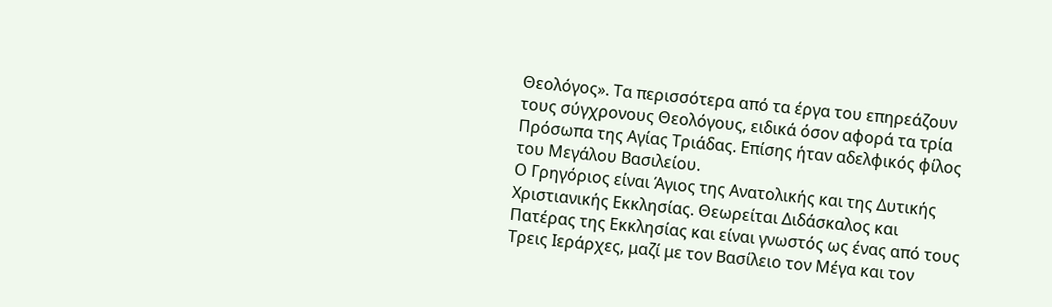Θεολόγος». Τα περισσότερα από τα έργα του επηρεάζουν τους σύγχρονους Θεολόγους, ειδικά όσον αφορά τα τρία Πρόσωπα της Αγίας Τριάδας. Επίσης ήταν αδελφικός φίλος του Μεγάλου Βασιλείου.
Ο Γρηγόριος είναι Άγιος της Ανατολικής και της Δυτικής Χριστιανικής Εκκλησίας. Θεωρείται Διδάσκαλος και Πατέρας της Εκκλησίας και είναι γνωστός ως ένας από τους Τρεις Ιεράρχες, μαζί με τον Βασίλειο τον Μέγα και τον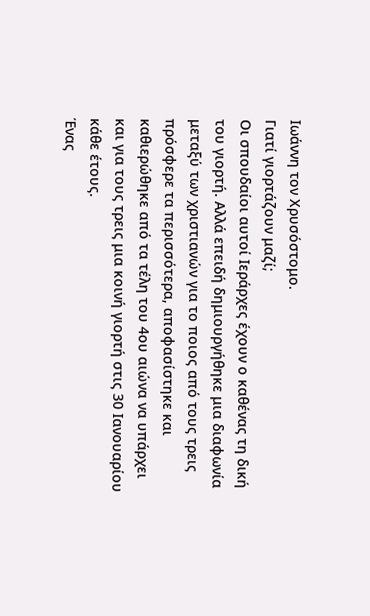Ιωάννη τον Χρυσόστομο.
Γιατί γιορτάζουν μαζί;
Οι σπουδαίοι αυτοί Ιεράρχες έχουν ο καθένας τη δική του γιορτή. Αλλά επειδή δημιουργήθηκε μια διαφωνία μεταξύ των χριστιανών για το ποιος από τους τρεις πρόσφερε τα περισσότερα, αποφασίστηκε και καθιερώθηκε από τα τέλη του 4ου αιώνα να υπάρχει και για τους τρεις μια κοινή γιορτή στις 30 Ιανουαρίου κάθε έτους.
Ένας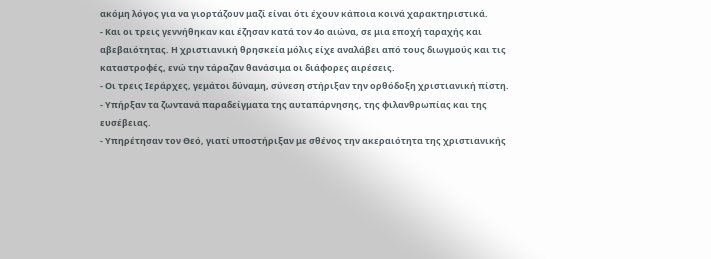ακόμη λόγος για να γιορτάζουν μαζί είναι ότι έχουν κάποια κοινά χαρακτηριστικά.
- Και οι τρεις γεννήθηκαν και έζησαν κατά τον 4ο αιώνα, σε μια εποχή ταραχής και αβεβαιότητας. Η χριστιανική θρησκεία μόλις είχε αναλάβει από τους διωγμούς και τις καταστροφές, ενώ την τάραζαν θανάσιμα οι διάφορες αιρέσεις.
- Οι τρεις Ιεράρχες, γεμάτοι δύναμη, σύνεση στήριξαν την ορθόδοξη χριστιανική πίστη.
- Υπήρξαν τα ζωντανά παραδείγματα της αυταπάρνησης, της φιλανθρωπίας και της ευσέβειας.
- Υπηρέτησαν τον Θεό, γιατί υποστήριξαν με σθένος την ακεραιότητα της χριστιανικής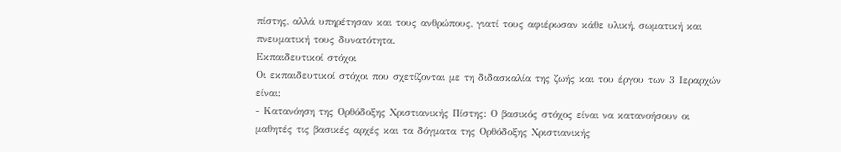πίστης, αλλά υπηρέτησαν και τους ανθρώπους, γιατί τους αφιέρωσαν κάθε υλική, σωματική και πνευματική τους δυνατότητα.
Εκπαιδευτικοί στόχοι
Οι εκπαιδευτικοί στόχοι που σχετίζονται με τη διδασκαλία της ζωής και του έργου των 3 Ιεραρχών είναι:
- Κατανόηση της Ορθόδοξης Χριστιανικής Πίστης: Ο βασικός στόχος είναι να κατανοήσουν οι μαθητές τις βασικές αρχές και τα δόγματα της Ορθόδοξης Χριστιανικής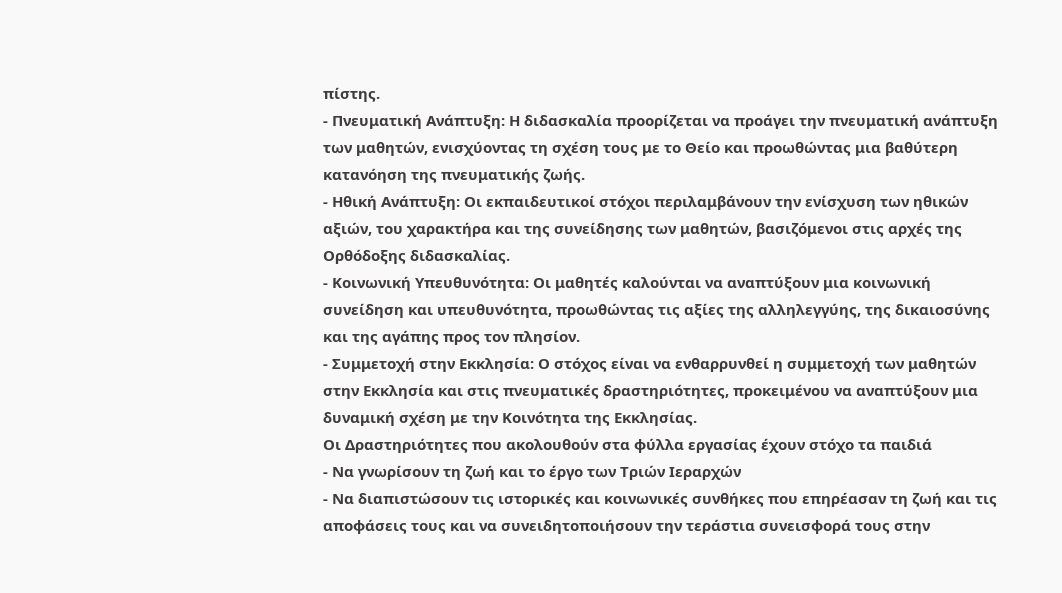πίστης.
- Πνευματική Ανάπτυξη: Η διδασκαλία προορίζεται να προάγει την πνευματική ανάπτυξη των μαθητών, ενισχύοντας τη σχέση τους με το Θείο και προωθώντας μια βαθύτερη κατανόηση της πνευματικής ζωής.
- Ηθική Ανάπτυξη: Οι εκπαιδευτικοί στόχοι περιλαμβάνουν την ενίσχυση των ηθικών αξιών, του χαρακτήρα και της συνείδησης των μαθητών, βασιζόμενοι στις αρχές της Ορθόδοξης διδασκαλίας.
- Κοινωνική Υπευθυνότητα: Οι μαθητές καλούνται να αναπτύξουν μια κοινωνική συνείδηση και υπευθυνότητα, προωθώντας τις αξίες της αλληλεγγύης, της δικαιοσύνης και της αγάπης προς τον πλησίον.
- Συμμετοχή στην Εκκλησία: Ο στόχος είναι να ενθαρρυνθεί η συμμετοχή των μαθητών στην Εκκλησία και στις πνευματικές δραστηριότητες, προκειμένου να αναπτύξουν μια δυναμική σχέση με την Κοινότητα της Εκκλησίας.
Οι Δραστηριότητες που ακολουθούν στα φύλλα εργασίας έχουν στόχο τα παιδιά
- Να γνωρίσουν τη ζωή και το έργο των Τριών Ιεραρχών
- Να διαπιστώσουν τις ιστορικές και κοινωνικές συνθήκες που επηρέασαν τη ζωή και τις αποφάσεις τους και να συνειδητοποιήσουν την τεράστια συνεισφορά τους στην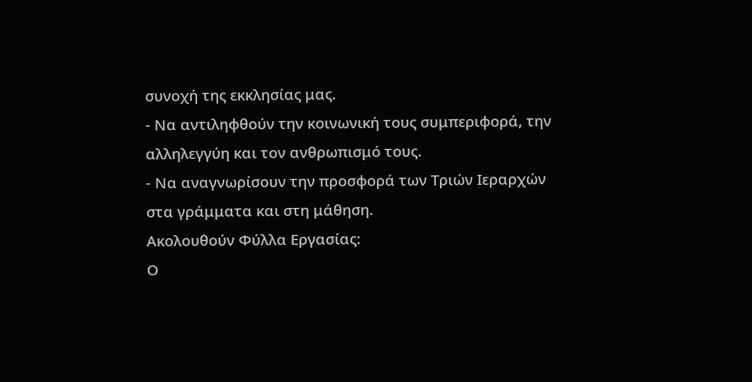συνοχή της εκκλησίας μας.
- Να αντιληφθούν την κοινωνική τους συμπεριφορά, την αλληλεγγύη και τον ανθρωπισμό τους.
- Να αναγνωρίσουν την προσφορά των Τριών Ιεραρχών στα γράμματα και στη μάθηση.
Ακολουθούν Φύλλα Εργασίας:
Ο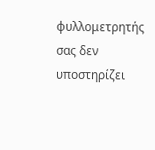φυλλομετρητής σας δεν υποστηρίζει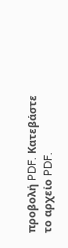προβολή PDF. Κατεβάστε το αρχείο PDF.